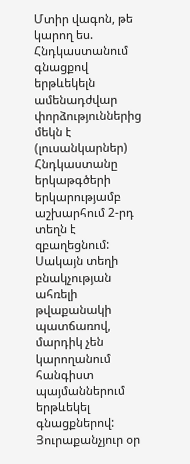Մտիր վագոն, թե կարող ես. Հնդկաստանում գնացքով երթևեկելն ամենադժվար փորձություններից մեկն է (լուսանկարներ)
Հնդկաստանը երկաթգծերի երկարությամբ աշխարհում 2-րդ տեղն է զբաղեցնում: Սակայն տեղի բնակչության ահռելի թվաքանակի պատճառով, մարդիկ չեն կարողանում հանգիստ պայմաններում երթևեկել գնացքներով:
Յուրաքանչյուր օր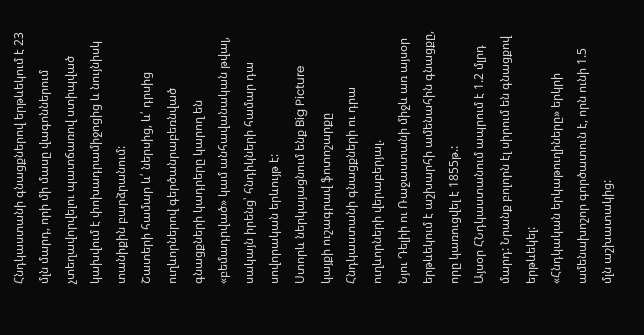Հնդկաստանի գնացքներով երթևեկում է 23 մլն մարդ, որի մի մասը վագոններում չտեղավորվելու պատճառով ստիպված կախվում է փոխադրամիջոցից և նույնիսկ տանիքին բարձրանում:
Շատերի համար և՛ ներսից, և՛ դրսից ուղևորներով գերծանրաբեռնված գնացքների կադրերը կարող են «բեմադրված» կամ անհավանական թվալ, սակայն իրենց՝ հնդիկների համար դա սովորական երևույթ է:
Ստորև ներկայացնում ենք Big Picture կայքի ուշագրավ ֆոտոշարքը Հնդկաստանի գնացքների ու դրա ուղևորների վերաբերյալ.
Նյու Դելիի ու Ռաջաստանի միջև առ այսօր երթևեկում է աշխարհի ամենահին գնացքը, որը կառուցվել է 1855թ.:
Այսօր ՀՆդկաստանում ապրում է 1.2 մլրդ մարդ: Նրանք բոլորն էլ սիրում են գնացքով երթևեկել:
«Հնդկական երկաթուղիները» երկրի ամենախոշոր գործատուն է, որն ունի 1.5 մլն աշխատակից: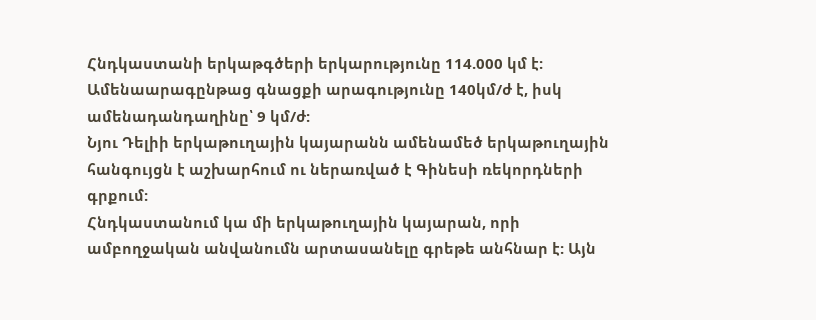Հնդկաստանի երկաթգծերի երկարությունը 114.000 կմ է:
Ամենաարագընթաց գնացքի արագությունը 140կմ/ժ է, իսկ ամենադանդաղինը՝ 9 կմ/ժ:
Նյու Դելիի երկաթուղային կայարանն ամենամեծ երկաթուղային հանգույցն է աշխարհում ու ներառված է Գինեսի ռեկորդների գրքում:
Հնդկաստանում կա մի երկաթուղային կայարան, որի ամբողջական անվանումն արտասանելը գրեթե անհնար է: Այն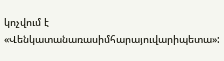կոչվում է «Վենկատանառասիմհարայուվարիպետա»: